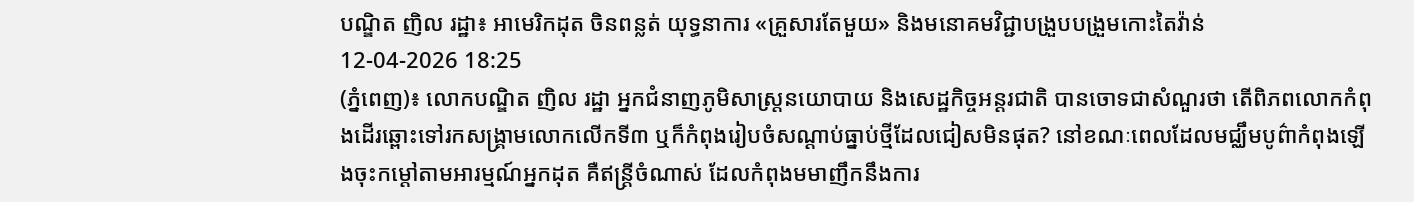បណ្ឌិត ញិល រដ្ឋា៖ អាមេរិកដុត ចិនពន្លត់ យុទ្ធនាការ «គ្រួសារតែមួយ» និងមនោគមវិជ្ជាបង្រួបបង្រួមកោះតៃវ៉ាន់
12-04-2026 18:25
(ភ្នំពេញ)៖ លោកបណ្ឌិត ញិល រដ្ឋា អ្នកជំនាញភូមិសាស្រ្តនយោបាយ និងសេដ្ឋកិច្ចអន្តរជាតិ បានចោទជាសំណួរថា តើពិភពលោកកំពុងដើរឆ្ពោះទៅរកសង្គ្រាមលោកលើកទី៣ ឬក៏កំពុងរៀបចំសណ្ដាប់ធ្នាប់ថ្មីដែលជៀសមិនផុត? នៅខណៈពេលដែលមជ្ឈឹមបូព៌ាកំពុងឡើងចុះកម្ដៅតាមអារម្មណ៍អ្នកដុត គឺឥន្ត្រីចំណាស់ ដែលកំពុងមមាញឹកនឹងការ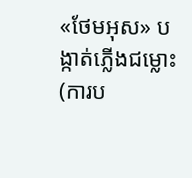«ថែមអុស» បង្កាត់ភ្លើងជម្លោះ (ការប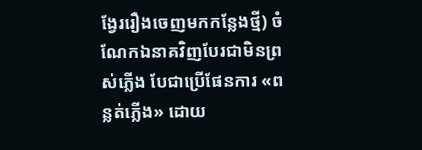ង្វែររឿងចេញមកកន្លែងថ្មី) ចំណែកឯនាគវិញបែរជាមិនព្រស់ភ្លើង បែជាប្រើផែនការ «ពន្លត់ភ្លើង» ដោយ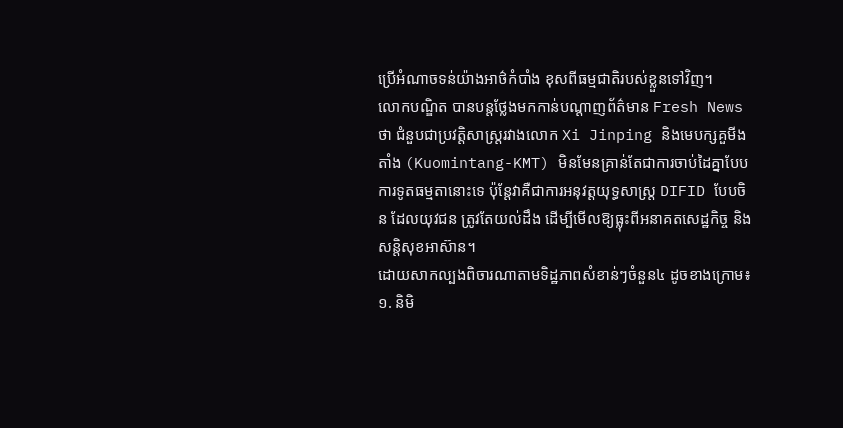ប្រើអំណាចទន់យ៉ាងអាថ៌កំបាំង ខុសពីធម្មជាតិរបស់ខ្លួនទៅវិញ។
លោកបណ្ឌិត បានបន្តថ្លែងមកកាន់បណ្ដាញព័ត៌មាន Fresh News ថា ជំនួបជាប្រវត្តិសាស្ត្ររវាងលោក Xi Jinping និងមេបក្សគួមីងតាំង (Kuomintang-KMT) មិនមែនគ្រាន់តែជាការចាប់ដៃគ្នាបែបការទូតធម្មតានោះទេ ប៉ុន្តែវាគឺជាការអនុវត្តយុទ្ធសាស្ត្រ DIFID បែបចិន ដែលយុវជន ត្រូវតែយល់ដឹង ដើម្បីមើលឱ្យធ្លុះពីអនាគតសេដ្ឋកិច្ច និងសន្តិសុខអាស៊ាន។
ដោយសាកល្បងពិចារណាតាមទិដ្ឋភាពសំខាន់ៗចំនួន៤ ដូចខាងក្រោម៖
១. និមិ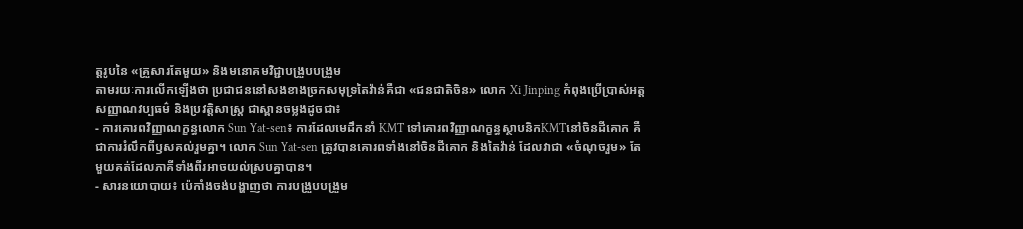ត្តរូបនៃ «គ្រួសារតែមួយ» និងមនោគមវិជ្ជាបង្រួបបង្រួម
តាមរយៈការលើកឡើងថា ប្រជាជននៅសងខាងច្រកសមុទ្រតៃវ៉ាន់គឺជា «ជនជាតិចិន» លោក Xi Jinping កំពុងប្រើប្រាស់អត្តសញ្ញាណវប្បធម៌ និងប្រវត្តិសាស្ត្រ ជាស្ពានចម្លងដូចជា៖
- ការគោរពវិញ្ញាណក្ខន្ធលោក Sun Yat-sen៖ ការដែលមេដឹកនាំ KMT ទៅគោរពវិញ្ញាណក្ខន្ធស្ថាបនិកKMTនៅចិនដីគោក គឺជាការរំលឹកពីឫសគល់រួមគ្នា។ លោក Sun Yat-sen ត្រូវបានគោរពទាំងនៅចិនដីគោក និងតៃវ៉ាន់ ដែលវាជា «ចំណុចរួម» តែមួយគត់ដែលភាគីទាំងពីរអាចយល់ស្របគ្នាបាន។
- សារនយោបាយ៖ ប៉េកាំងចង់បង្ហាញថា ការបង្រួបបង្រួម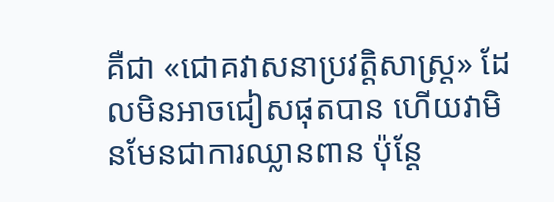គឺជា «ជោគវាសនាប្រវត្តិសាស្ត្រ» ដែលមិនអាចជៀសផុតបាន ហើយវាមិនមែនជាការឈ្លានពាន ប៉ុន្តែ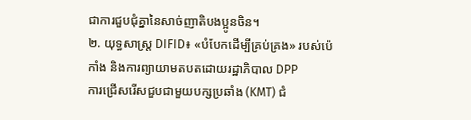ជាការជួបជុំគ្នានៃសាច់ញាតិបងប្អូនចិន។
២. យុទ្ធសាស្ត្រ DIFID៖ «បំបែកដើម្បីគ្រប់គ្រង» របស់ប៉េកាំង និងការព្យាយាមតបតដោយរដ្ឋាភិបាល DPP
ការជ្រើសរើសជួបជាមួយបក្សប្រឆាំង (KMT) ជំ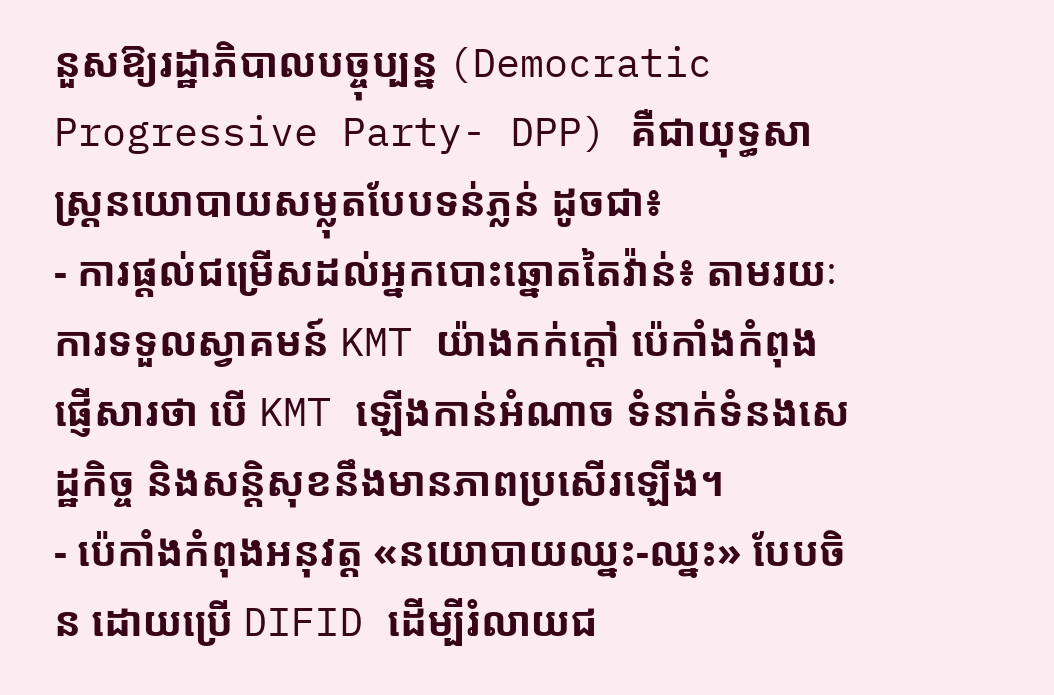នួសឱ្យរដ្ឋាភិបាលបច្ចុប្បន្ន (Democratic Progressive Party- DPP) គឺជាយុទ្ធសាស្ត្រនយោបាយសម្លុតបែបទន់ភ្លន់ ដូចជា៖
- ការផ្តល់ជម្រើសដល់អ្នកបោះឆ្នោតតៃវ៉ាន់៖ តាមរយៈការទទួលស្វាគមន៍ KMT យ៉ាងកក់ក្តៅ ប៉េកាំងកំពុងផ្ញើសារថា បើ KMT ឡើងកាន់អំណាច ទំនាក់ទំនងសេដ្ឋកិច្ច និងសន្តិសុខនឹងមានភាពប្រសើរឡើង។
- ប៉េកាំងកំពុងអនុវត្ត «នយោបាយឈ្នះ-ឈ្នះ» បែបចិន ដោយប្រើ DIFID ដើម្បីរំលាយជ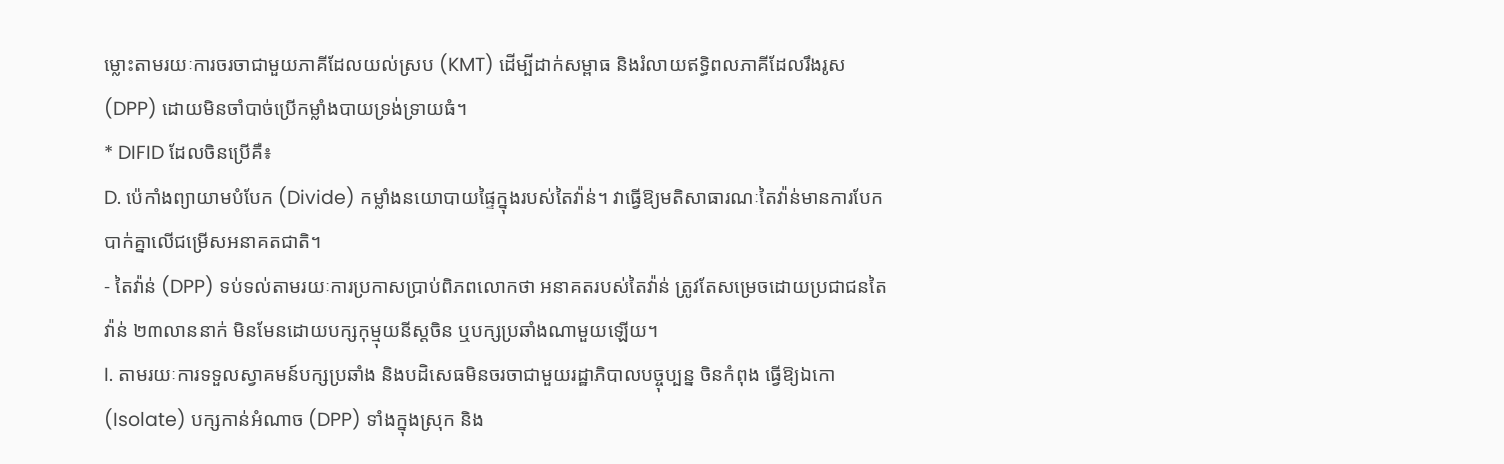ម្លោះតាមរយៈការចរចាជាមួយភាគីដែលយល់ស្រប (KMT) ដើម្បីដាក់សម្ពាធ និងរំលាយឥទ្ធិពលភាគីដែលរឹងរូស (DPP) ដោយមិនចាំបាច់ប្រើកម្លាំងបាយទ្រង់ទ្រាយធំ។
* DIFID ដែលចិនប្រើគឺ៖
D. ប៉េកាំងព្យាយាមបំបែក (Divide) កម្លាំងនយោបាយផ្ទៃក្នុងរបស់តៃវ៉ាន់។ វាធ្វើឱ្យមតិសាធារណៈតៃវ៉ាន់មានការបែកបាក់គ្នាលើជម្រើសអនាគតជាតិ។
- តៃវ៉ាន់ (DPP) ទប់ទល់តាមរយៈការប្រកាសប្រាប់ពិភពលោកថា អនាគតរបស់តៃវ៉ាន់ ត្រូវតែសម្រេចដោយប្រជាជនតៃវ៉ាន់ ២៣លាននាក់ មិនមែនដោយបក្សកុម្មុយនីស្តចិន ឬបក្សប្រឆាំងណាមួយឡើយ។
I. តាមរយៈការទទួលស្វាគមន៍បក្សប្រឆាំង និងបដិសេធមិនចរចាជាមួយរដ្ឋាភិបាលបច្ចុប្បន្ន ចិនកំពុង ធ្វើឱ្យឯកោ (Isolate) បក្សកាន់អំណាច (DPP) ទាំងក្នុងស្រុក និង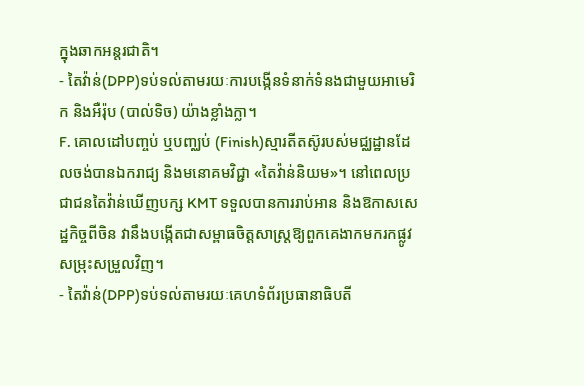ក្នុងឆាកអន្តរជាតិ។
- តៃវ៉ាន់(DPP)ទប់ទល់តាមរយៈការបង្កើនទំនាក់ទំនងជាមួយអាមេរិក និងអឺរ៉ុប (បាល់ទិច) យ៉ាងខ្លាំងក្លា។
F. គោលដៅបញ្ចប់ ឬបញ្ឈប់ (Finish)ស្មារតីតស៊ូរបស់មជ្ឈដ្ឋានដែលចង់បានឯករាជ្យ និងមនោគមវិជ្ជា «តៃវ៉ាន់និយម»។ នៅពេលប្រជាជនតៃវ៉ាន់ឃើញបក្ស KMT ទទួលបានការរាប់អាន និងឱកាសសេដ្ឋកិច្ចពីចិន វានឹងបង្កើតជាសម្ពាធចិត្តសាស្ត្រឱ្យពួកគេងាកមករកផ្លូវសម្រុះសម្រួលវិញ។
- តៃវ៉ាន់(DPP)ទប់ទល់តាមរយៈគេហទំព័រប្រធានាធិបតី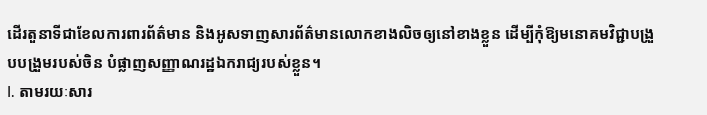ដើរតួនាទីជាខែលការពារព័ត៌មាន និងអូសទាញសារព័ត៌មានលោកខាងលិចឲ្យនៅខាងខ្លួន ដើម្បីកុំឱ្យមនោគមវិជ្ជាបង្រួបបង្រួមរបស់ចិន បំផ្លាញសញ្ញាណរដ្ឋឯករាជ្យរបស់ខ្លួន។
I. តាមរយៈសារ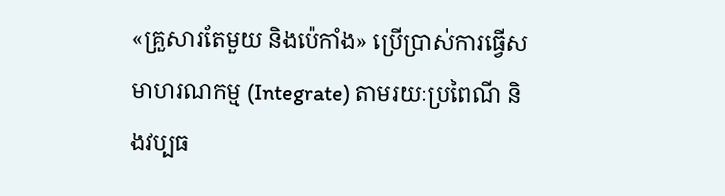«គ្រួសារតែមួយ និងប៉េកាំង» ប្រើប្រាស់ការធ្វើសមាហរណកម្ម (Integrate) តាមរយៈប្រពៃណី និងវប្បធ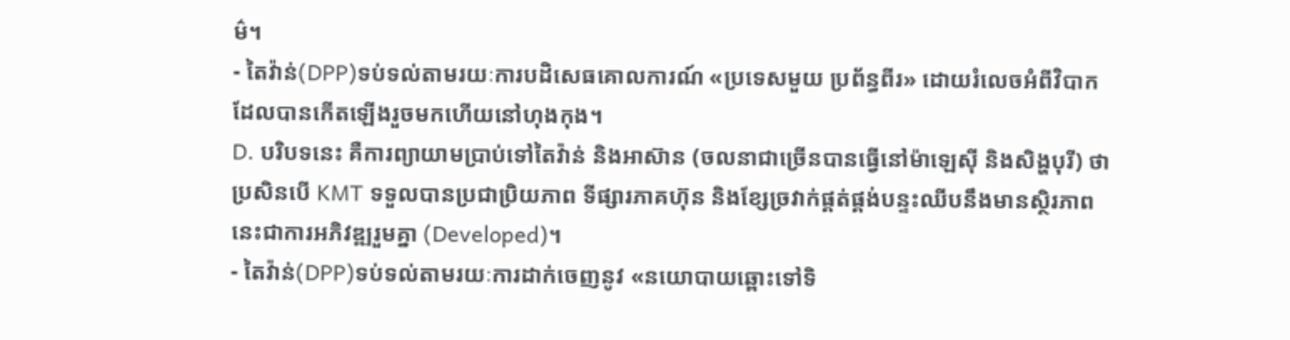ម៌។
- តៃវ៉ាន់(DPP)ទប់ទល់តាមរយៈការបដិសេធគោលការណ៍ «ប្រទេសមួយ ប្រព័ន្ធពីរ» ដោយរំលេចអំពីវិបាកដែលបានកើតឡើងរួចមកហើយនៅហុងកុង។
D. បរិបទនេះ គឺការព្យាយាមប្រាប់ទៅតៃវ៉ាន់ និងអាស៊ាន (ចលនាជាច្រើនបានធ្វើនៅម៉ាឡេស៊ី និងសិង្ហបុរី) ថា ប្រសិនបើ KMT ទទួលបានប្រជាប្រិយភាព ទីផ្សារភាគហ៊ុន និងខ្សែច្រវាក់ផ្គត់ផ្គង់បន្ទះឈីបនឹងមានស្ថិរភាព នេះជាការអភិវឌ្ឍរួមគ្នា (Developed)។
- តៃវ៉ាន់(DPP)ទប់ទល់តាមរយៈការដាក់ចេញនូវ «នយោបាយឆ្ពោះទៅទិ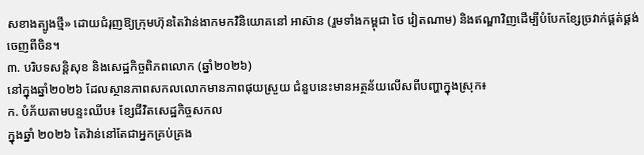សខាងត្បូងថ្មី» ដោយជំរុញឱ្យក្រុមហ៊ុនតៃវ៉ាន់ងាកមកវិនិយោគនៅ អាស៊ាន (រួមទាំងកម្ពុជា ថៃ វៀតណាម) និងឥណ្ឌាវិញដើម្បីបំបែកខ្សែច្រវាក់ផ្គត់ផ្គង់ចេញពីចិន។
៣. បរិបទសន្តិសុខ និងសេដ្ឋកិច្ចពិភពលោក (ឆ្នាំ២០២៦)
នៅក្នុងឆ្នាំ២០២៦ ដែលស្ថានភាពសកលលោកមានភាពផុយស្រួយ ជំនួបនេះមានអត្ថន័យលើសពីបញ្ហាក្នុងស្រុក៖
ក. បំភ័យតាមបន្ទះឈីប៖ ខ្សែជីវិតសេដ្ឋកិច្ចសកល
ក្នុងឆ្នាំ ២០២៦ តៃវ៉ាន់នៅតែជាអ្នកគ្រប់គ្រង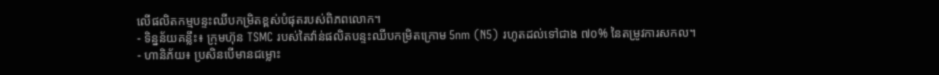លើផលិតកម្មបន្ទះឈីបកម្រិតខ្ពស់បំផុតរបស់ពិភពលោក។
- ទិន្នន័យគន្លឹះ៖ ក្រុមហ៊ុន TSMC របស់តៃវ៉ាន់ផលិតបន្ទះឈីបកម្រិតក្រោម 5nm (N5) រហូតដល់ទៅជាង ៧០% នៃតម្រូវការសកល។
- ហានិភ័យ៖ ប្រសិនបើមានជម្លោះ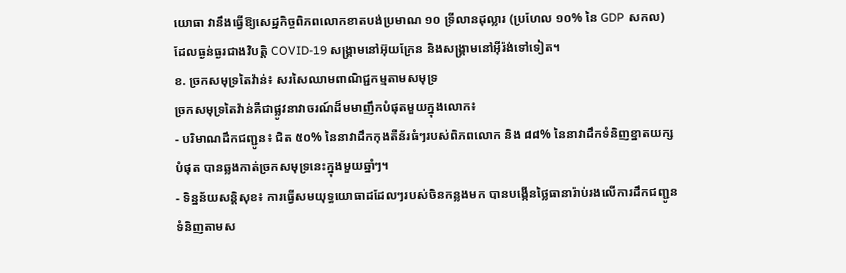យោធា វានឹងធ្វើឱ្យសេដ្ឋកិច្ចពិភពលោកខាតបង់ប្រមាណ ១០ ទ្រីលានដុល្លារ (ប្រហែល ១០% នៃ GDP សកល) ដែលធ្ងន់ធ្ងរជាងវិបត្តិ COVID-19 សង្គ្រាមនៅអ៊ុយក្រែន និងសង្គ្រាមនៅអ៊ីរ៉ង់ទៅទៀត។
ខ. ច្រកសមុទ្រតៃវ៉ាន់៖ សរសៃឈាមពាណិជ្ជកម្មតាមសមុទ្រ
ច្រកសមុទ្រតៃវ៉ាន់គឺជាផ្លូវនាវាចរណ៍ដ៏មមាញឹកបំផុតមួយក្នុងលោក៖
- បរិមាណដឹកជញ្ជូន៖ ជិត ៥០% នៃនាវាដឹកកុងតឺន័រធំៗរបស់ពិភពលោក និង ៨៨% នៃនាវាដឹកទំនិញខ្នាតយក្សបំផុត បានឆ្លងកាត់ច្រកសមុទ្រនេះក្នុងមួយឆ្នាំៗ។
- ទិន្នន័យសន្តិសុខ៖ ការធ្វើសមយុទ្ធយោធាដដែលៗរបស់ចិនកន្លងមក បានបង្កើនថ្លៃធានារ៉ាប់រងលើការដឹកជញ្ជូនទំនិញតាមស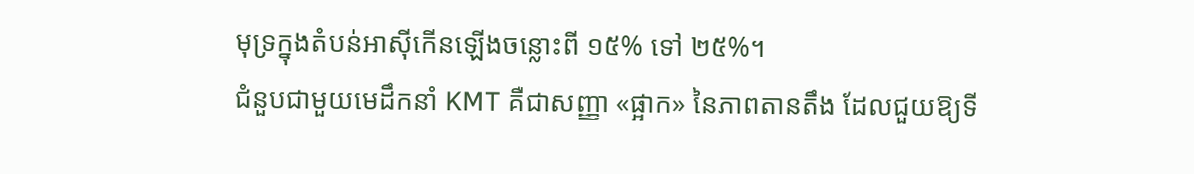មុទ្រក្នុងតំបន់អាស៊ីកើនឡើងចន្លោះពី ១៥% ទៅ ២៥%។
ជំនួបជាមួយមេដឹកនាំ KMT គឺជាសញ្ញា «ផ្អាក» នៃភាពតានតឹង ដែលជួយឱ្យទី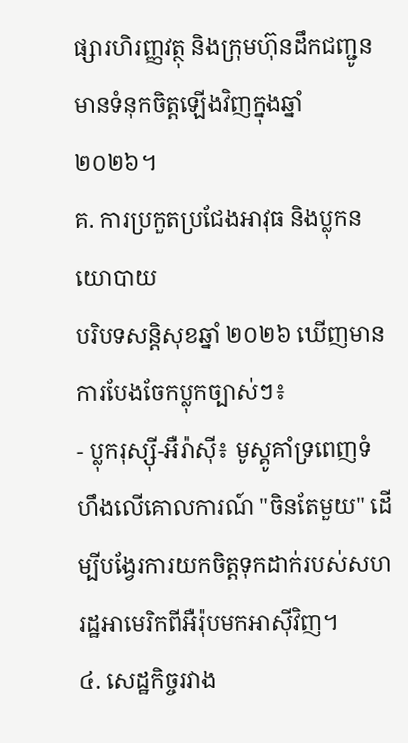ផ្សារហិរញ្ញវត្ថុ និងក្រុមហ៊ុនដឹកជញ្ជូនមានទំនុកចិត្តឡើងវិញក្នុងឆ្នាំ ២០២៦។
គ. ការប្រកួតប្រជែងអាវុធ និងប្លុកនយោបាយ
បរិបទសន្តិសុខឆ្នាំ ២០២៦ ឃើញមានការបែងចែកប្លុកច្បាស់ៗ៖
- ប្លុករុស្ស៊ី-អឺរ៉ាស៊ី៖ មូស្គូគាំទ្រពេញទំហឹងលើគោលការណ៍ "ចិនតែមួយ" ដើម្បីបង្វែរការយកចិត្តទុកដាក់របស់សហរដ្ឋអាមេរិកពីអឺរ៉ុបមកអាស៊ីវិញ។
៤. សេដ្ឋកិច្ចរវាង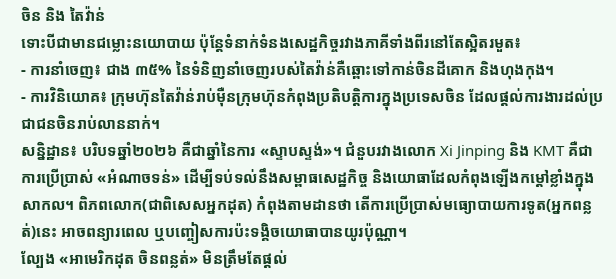ចិន និង តៃវ៉ាន់
ទោះបីជាមានជម្លោះនយោបាយ ប៉ុន្តែទំនាក់ទំនងសេដ្ឋកិច្ចរវាងភាគីទាំងពីរនៅតែស្អិតរមួត៖
- ការនាំចេញ៖ ជាង ៣៥% នៃទំនិញនាំចេញរបស់តៃវ៉ាន់គឺឆ្ពោះទៅកាន់ចិនដីគោក និងហុងកុង។
- ការវិនិយោគ៖ ក្រុមហ៊ុនតៃវ៉ាន់រាប់ម៉ឺនក្រុមហ៊ុនកំពុងប្រតិបត្តិការក្នុងប្រទេសចិន ដែលផ្តល់ការងារដល់ប្រជាជនចិនរាប់លាននាក់។
សន្និដ្ឋាន៖ បរិបទឆ្នាំ២០២៦ គឺជាឆ្នាំនៃការ «ស្ទាបស្ទង់»។ ជំនួបរវាងលោក Xi Jinping និង KMT គឺជាការប្រើប្រាស់ «អំណាចទន់» ដើម្បីទប់ទល់នឹងសម្ពាធសេដ្ឋកិច្ច និងយោធាដែលកំពុងឡើងកម្ដៅខ្លាំងក្នុងសាកល។ ពិភពលោក(ជាពិសេសអ្នកដុត) កំពុងតាមដានថា តើការប្រើប្រាស់មធ្យោបាយការទូត(អ្នកពន្លត់)នេះ អាចពន្យារពេល ឬបញ្ចៀសការប៉ះទង្គិចយោធាបានយូរប៉ុណ្ណា។
ល្បែង «អាមេរិកដុត ចិនពន្លត់» មិនត្រឹមតែផ្ដល់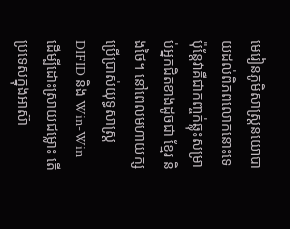មេរៀនភូមិសាស្ត្រនយោបាយដល់ពិភពលោកនោះទេ ប៉ុន្តែវាគឺជាកញ្ចក់ឆ្លុះសម្រាប់អ្នកជិតខាងដូចជា ខ្មែរ និងថៃ។ នៅពេលមហាយក្សប្រើប្រាស់យុទ្ធសាស្ត្រ DIFID និង Win-Win ដើម្បីដោះស្រាយជម្លោះ តើប្រទេសក្នុងអាស៊ា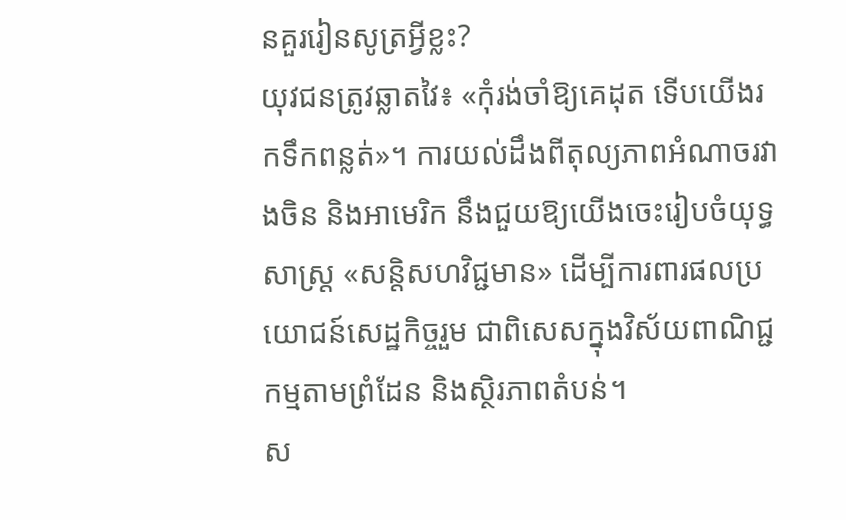នគួររៀនសូត្រអ្វីខ្លះ?
យុវជនត្រូវឆ្លាតវៃ៖ «កុំរង់ចាំឱ្យគេដុត ទើបយើងរកទឹកពន្លត់»។ ការយល់ដឹងពីតុល្យភាពអំណាចរវាងចិន និងអាមេរិក នឹងជួយឱ្យយើងចេះរៀបចំយុទ្ធសាស្ត្រ «សន្តិសហវិជ្ជមាន» ដើម្បីការពារផលប្រយោជន៍សេដ្ឋកិច្ចរួម ជាពិសេសក្នុងវិស័យពាណិជ្ជកម្មតាមព្រំដែន និងស្ថិរភាពតំបន់។
ស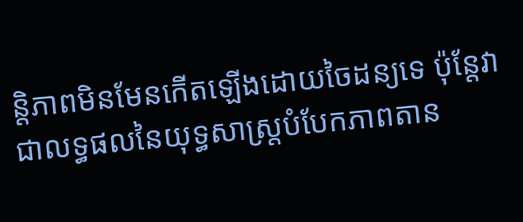ន្តិភាពមិនមែនកើតឡើងដោយចៃដន្យទេ ប៉ុន្តែវាជាលទ្ធផលនៃយុទ្ធសាស្ត្របំបែកភាពតាន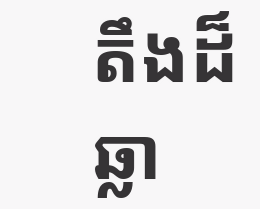តឹងដ៏ឆ្លា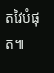តវៃបំផុត៕